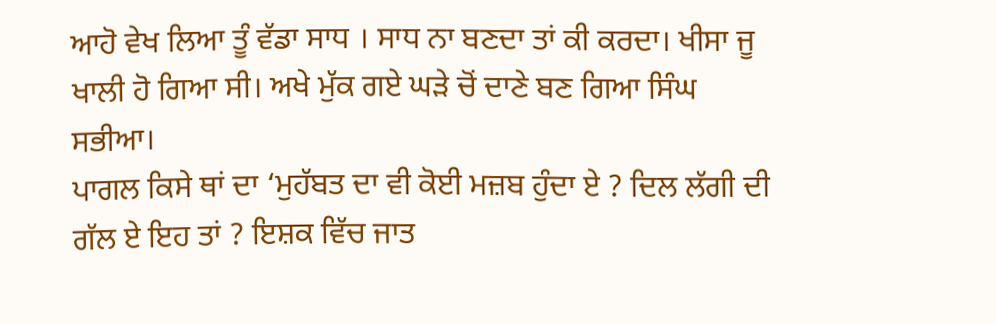ਆਹੋ ਵੇਖ ਲਿਆ ਤੂੰ ਵੱਡਾ ਸਾਧ । ਸਾਧ ਨਾ ਬਣਦਾ ਤਾਂ ਕੀ ਕਰਦਾ। ਖੀਸਾ ਜੂ ਖਾਲੀ ਹੋ ਗਿਆ ਸੀ। ਅਖੇ ਮੁੱਕ ਗਏ ਘੜੇ ਚੋਂ ਦਾਣੇ ਬਣ ਗਿਆ ਸਿੰਘ ਸਭੀਆ।
ਪਾਗਲ ਕਿਸੇ ਥਾਂ ਦਾ ‘ਮੁਹੱਬਤ ਦਾ ਵੀ ਕੋਈ ਮਜ਼ਬ ਹੁੰਦਾ ਏ ? ਦਿਲ ਲੱਗੀ ਦੀ ਗੱਲ ਏ ਇਹ ਤਾਂ ? ਇਸ਼ਕ ਵਿੱਚ ਜਾਤ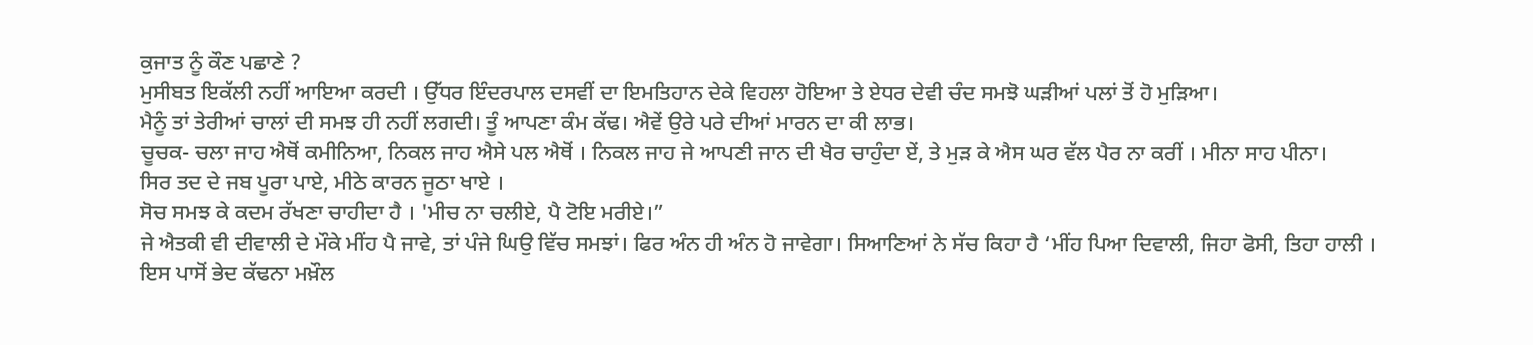ਕੁਜਾਤ ਨੂੰ ਕੌਣ ਪਛਾਣੇ ?
ਮੁਸੀਬਤ ਇਕੱਲੀ ਨਹੀਂ ਆਇਆ ਕਰਦੀ । ਉੱਧਰ ਇੰਦਰਪਾਲ ਦਸਵੀਂ ਦਾ ਇਮਤਿਹਾਨ ਦੇਕੇ ਵਿਹਲਾ ਹੋਇਆ ਤੇ ਏਧਰ ਦੇਵੀ ਚੰਦ ਸਮਝੋ ਘੜੀਆਂ ਪਲਾਂ ਤੋਂ ਹੋ ਮੁੜਿਆ।
ਮੈਨੂੰ ਤਾਂ ਤੇਰੀਆਂ ਚਾਲਾਂ ਦੀ ਸਮਝ ਹੀ ਨਹੀਂ ਲਗਦੀ। ਤੂੰ ਆਪਣਾ ਕੰਮ ਕੱਢ। ਐਵੇਂ ਉਰੇ ਪਰੇ ਦੀਆਂ ਮਾਰਨ ਦਾ ਕੀ ਲਾਭ।
ਚੂਚਕ- ਚਲਾ ਜਾਹ ਐਥੋਂ ਕਮੀਨਿਆ, ਨਿਕਲ ਜਾਹ ਐਸੇ ਪਲ ਐਥੋਂ । ਨਿਕਲ ਜਾਹ ਜੇ ਆਪਣੀ ਜਾਨ ਦੀ ਖੈਰ ਚਾਹੁੰਦਾ ਏਂ, ਤੇ ਮੁੜ ਕੇ ਐਸ ਘਰ ਵੱਲ ਪੈਰ ਨਾ ਕਰੀਂ । ਮੀਨਾ ਸਾਹ ਪੀਨਾ।
ਸਿਰ ਤਦ ਦੇ ਜਬ ਪੂਰਾ ਪਾਏ, ਮੀਠੇ ਕਾਰਨ ਜੂਠਾ ਖਾਏ ।
ਸੋਚ ਸਮਝ ਕੇ ਕਦਮ ਰੱਖਣਾ ਚਾਹੀਦਾ ਹੈ । 'ਮੀਚ ਨਾ ਚਲੀਏ, ਪੈ ਟੋਇ ਮਰੀਏ।”
ਜੇ ਐਤਕੀ ਵੀ ਦੀਵਾਲੀ ਦੇ ਮੌਕੇ ਮੀਂਹ ਪੈ ਜਾਵੇ, ਤਾਂ ਪੰਜੇ ਘਿਉ ਵਿੱਚ ਸਮਝਾਂ। ਫਿਰ ਅੰਨ ਹੀ ਅੰਨ ਹੋ ਜਾਵੇਗਾ। ਸਿਆਣਿਆਂ ਨੇ ਸੱਚ ਕਿਹਾ ਹੈ ‘ਮੀਂਹ ਪਿਆ ਦਿਵਾਲੀ, ਜਿਹਾ ਫੋਸੀ, ਤਿਹਾ ਹਾਲੀ ।
ਇਸ ਪਾਸੋਂ ਭੇਦ ਕੱਢਨਾ ਮਖ਼ੌਲ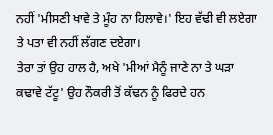ਨਹੀਂ 'ਮੀਸਣੀ ਖਾਵੇ ਤੇ ਮੂੰਹ ਨਾ ਹਿਲਾਵੇ।' ਇਹ ਵੱਢੀ ਵੀ ਲਏਗਾ ਤੇ ਪਤਾ ਵੀ ਨਹੀਂ ਲੱਗਣ ਦਏਗਾ।
ਤੇਰਾ ਤਾਂ ਉਹ ਹਾਲ ਹੈ, ਅਖੇ 'ਮੀਆਂ ਮੈਨੂੰ ਜਾਣੇ ਨਾ ਤੇ ਘੜਾ ਕਢਾਵੇ ਟੱਟੂ' ਉਹ ਨੌਕਰੀ ਤੋਂ ਕੱਢਨ ਨੂੰ ਫਿਰਦੇ ਹਨ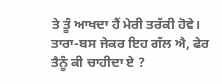ਤੇ ਤੂੰ ਆਖਦਾ ਹੈਂ ਮੇਰੀ ਤਰੱਕੀ ਹੋਵੇ।
ਤਾਰਾ-ਬਸ ਜੇਕਰ ਇਹ ਗੱਲ ਐ, ਫੇਰ ਤੈਨੂੰ ਕੀ ਚਾਹੀਦਾ ਏ ?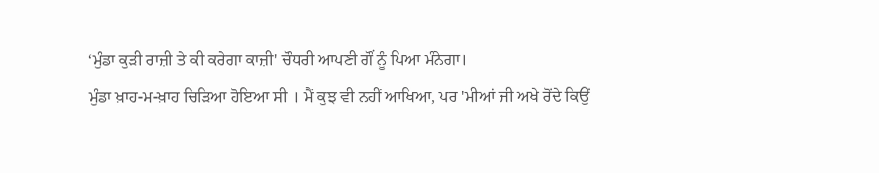‘ਮੁੰਡਾ ਕੁੜੀ ਰਾਜ਼ੀ ਤੇ ਕੀ ਕਰੇਗਾ ਕਾਜ਼ੀ' ਚੌਧਰੀ ਆਪਣੀ ਗੌਂ ਨੂੰ ਪਿਆ ਮੰਨੇਗਾ।
ਮੁੰਡਾ ਖ਼ਾਹ-ਮ-ਖ਼ਾਹ ਚਿੜਿਆ ਹੋਇਆ ਸੀ । ਮੈਂ ਕੁਝ ਵੀ ਨਹੀਂ ਆਖਿਆ, ਪਰ 'ਮੀਆਂ ਜੀ ਅਖੇ ਰੋਂਦੇ ਕਿਉਂ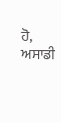ਹੋ, ਅਸਾਡੀ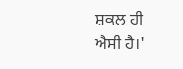ਸ਼ਕਲ ਹੀ ਐਸੀ ਹੈ।'